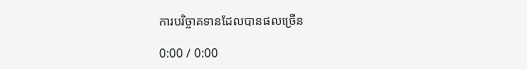ការបរិច្ចាគទានដែលបានផលច្រើន

0:00 / 0:00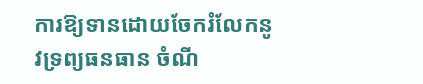ការឱ្យទានដោយចែករំលែកនូវទ្រព្យធនធាន ចំណី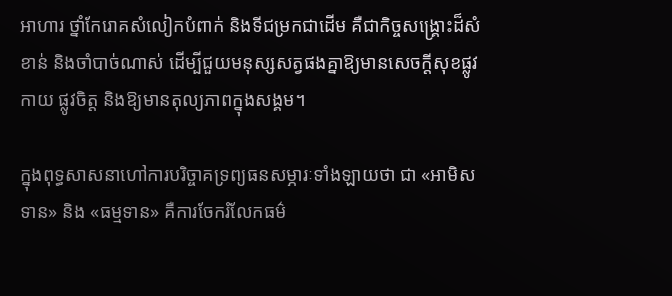អាហារ ថ្នាំកែរោគសំលៀកបំពាក់ និងទីជម្រកជាដើម គឺជាកិច្ចសង្គ្រោះដ៏សំខាន់ និងចាំបាច់ណាស់ ដើម្បីជួយមនុស្សសត្វផងគ្នាឱ្យមានសេចក្ដីសុខផ្លូវកាយ ផ្លូវចិត្ត និងឱ្យមានតុល្យភាពក្នុងសង្គម។

ក្នុងពុទ្ធសាសនាហៅការបរិច្ចាគទ្រព្យធនសម្ភារៈទាំងឡាយថា ជា «អាមិសទាន» និង «ធម្មទាន» គឺការចែករំលែកធម៌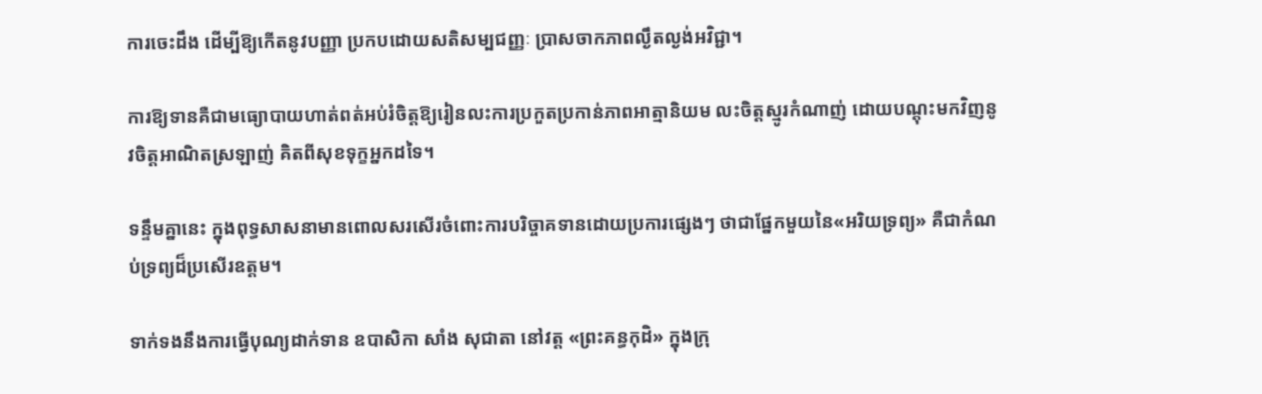ការចេះដឹង ដើម្បីឱ្យកើតនូវបញ្ញា ប្រកបដោយសតិសម្បជញ្ញៈ ប្រាសចាកភាពល្ងឹតល្ងង់អវិជ្ជា។

ការឱ្យទានគឺជាមធ្យោបាយហាត់ពត់អប់រំចិត្តឱ្យរៀនលះការប្រកួតប្រកាន់ភាពអាត្មានិយម លះចិត្តស្មូរកំណាញ់ ដោយបណ្ដុះមកវិញនូវចិត្តអាណិតស្រឡាញ់ គិតពីសុខទុក្ខអ្នកដទៃ។

ទន្ទឹមគ្នានេះ ក្នុងពុទ្ធសាសនាមានពោលសរសើរចំពោះការបរិច្ចាគទានដោយប្រការផ្សេងៗ ថាជាផ្នែកមួយនៃ«អរិយទ្រព្យ» គឺជាកំណប់ទ្រព្យដ៏ប្រសើរឧត្ដម។

ទាក់ទងនឹងការធ្វើបុណ្យដាក់ទាន ឧបាសិកា សាំង សុជាតា នៅវត្ត «ព្រះគន្ធកុដិ» ក្នុងក្រុ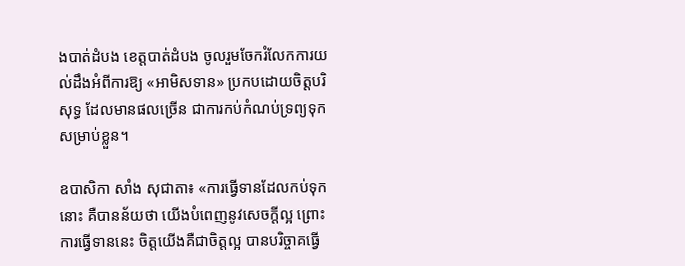ងបាត់ដំបង ខេត្តបាត់ដំបង ចូលរួមចែករំលែកការយល់ដឹងអំពីការឱ្យ «អាមិសទាន» ប្រកបដោយចិត្តបរិសុទ្ធ ដែលមានផលច្រើន ជាការកប់កំណប់ទ្រព្យទុកសម្រាប់ខ្លួន។

ឧបាសិកា សាំង សុជាតា៖ «ការធ្វើទានដែលកប់ទុកនោះ គឺបានន័យថា យើងបំពេញនូវសេចក្ដីល្អ ព្រោះការធ្វើទាននេះ ចិត្តយើងគឺជាចិត្តល្អ បានបរិច្ចាគធ្វើ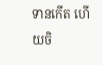ទានកើត ហើយចិ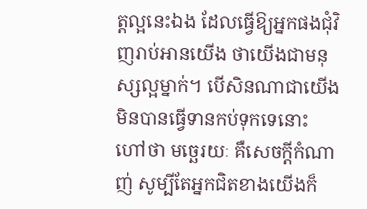ត្តល្អនេះឯង ដែលធ្វើឱ្យអ្នកផងជុំវិញរាប់អានយើង ថាយើងជាមនុស្សល្អម្នាក់។ បើសិនណាជាយើងមិនបានធ្វើទានកប់ទុកទេនោះ ហៅថា មច្ឆេរយៈ គឺសេចក្ដីកំណាញ់ សូម្បីតែអ្នកជិតខាងយើងក៏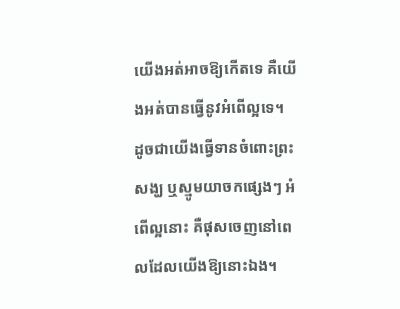យើងអត់អាចឱ្យកើតទេ គឺយើងអត់បានធ្វើនូវអំពើល្អទេ។ ដូចជាយើងធ្វើទានចំពោះព្រះសង្ឃ ឬស្មូមយាចកផ្សេងៗ អំពើល្អនោះ គឺផុសចេញនៅពេលដែលយើងឱ្យនោះឯង។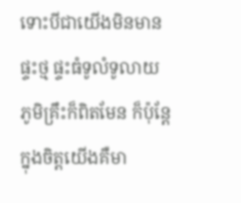ទោះបីជាយើងមិនមានផ្ទះថ្ម ផ្ទះធំទូលំទូលាយ ភូមិគ្រឹះក៏ពិតមែន ក៏ប៉ុន្តែក្នុងចិត្តយើងគឺមា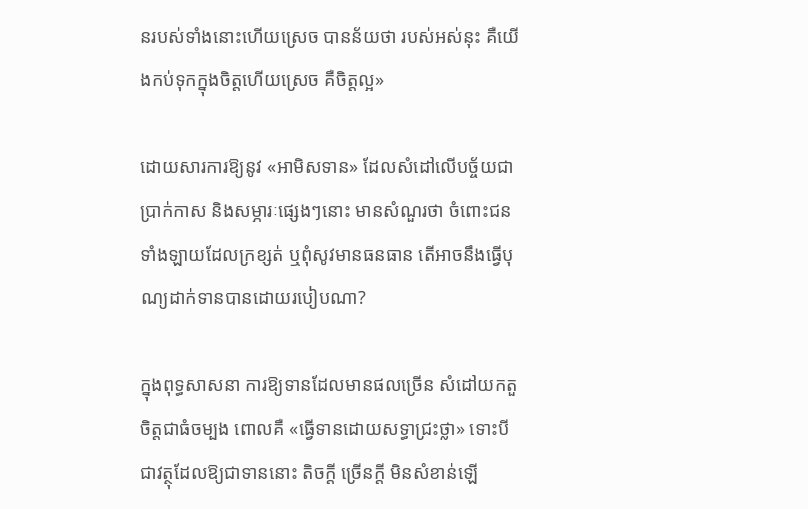នរបស់ទាំងនោះហើយស្រេច បានន័យថា របស់អស់នុះ គឺយើងកប់ទុកក្នុងចិត្តហើយស្រេច គឺចិត្តល្អ»

ដោយសារការឱ្យនូវ «អាមិសទាន» ដែលសំដៅលើបច្ច័យជាប្រាក់កាស និងសម្ភារៈផ្សេងៗនោះ មានសំណួរថា ចំពោះជនទាំងឡាយដែលក្រខ្សត់ ឬពុំសូវមានធនធាន តើអាចនឹងធ្វើបុណ្យដាក់ទានបានដោយរបៀបណា?

ក្នុងពុទ្ធសាសនា ការឱ្យទានដែលមានផលច្រើន សំដៅយកតួចិត្តជាធំចម្បង ពោលគឺ «ធ្វើទានដោយសទ្ធាជ្រះថ្លា» ទោះបីជាវត្ថុដែលឱ្យជាទាននោះ តិចក្តី ច្រើនក្តី មិនសំខាន់ឡើ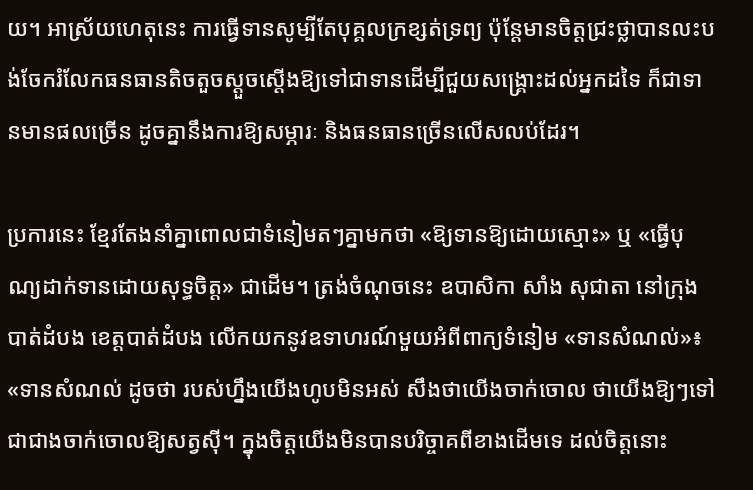យ។ អាស្រ័យហេតុនេះ ការធ្វើទានសូម្បីតែបុគ្គលក្រខ្សត់ទ្រព្យ ប៉ុន្តែមានចិត្តជ្រះថ្លាបានលះបង់ចែករំលែកធនធានតិចតួចស្ដួចស្ដើងឱ្យទៅជាទានដើម្បីជួយសង្គ្រោះដល់អ្នកដទៃ ក៏ជាទានមានផលច្រើន ដូចគ្នានឹងការឱ្យសម្ភារៈ និងធនធានច្រើនលើសលប់ដែរ។

ប្រការនេះ ខ្មែរតែងនាំគ្នាពោលជាទំនៀមតៗគ្នាមកថា «ឱ្យទានឱ្យដោយស្មោះ» ឬ «ធ្វើបុណ្យដាក់ទានដោយសុទ្ធចិត្ត» ជាដើម។ ត្រង់ចំណុចនេះ ឧបាសិកា សាំង សុជាតា នៅក្រុងបាត់ដំបង ខេត្តបាត់ដំបង លើកយកនូវឧទាហរណ៍មួយអំពីពាក្យទំនៀម «ទានសំណល់»៖ «ទានសំណល់ ដូចថា របស់ហ្នឹងយើងហូបមិនអស់ សឹងថាយើងចាក់ចោល ថាយើងឱ្យៗទៅជាជាងចាក់ចោលឱ្យសត្វស៊ី។ ក្នុងចិត្តយើងមិនបានបរិច្ចាគពីខាងដើមទេ ដល់ចិត្តនោះ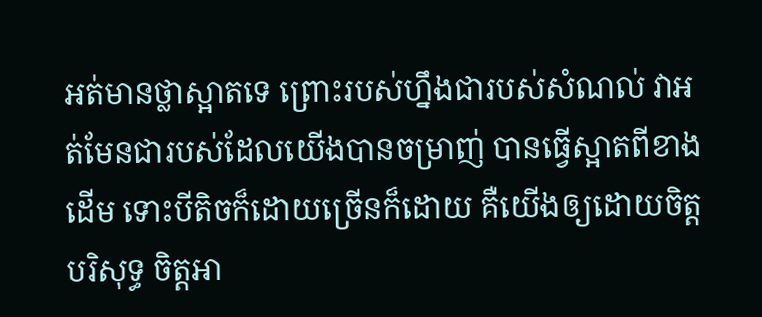អត់មានថ្លាស្អាតទេ ព្រោះរបស់ហ្នឹងជារបស់សំណល់ វាអត់មែនជារបស់ដែលយើងបានចម្រាញ់ បានធ្វើស្អាតពីខាងដើម ទោះបីតិចក៏ដោយច្រើនក៏ដោយ គឺយើងឲ្យដោយចិត្តបរិសុទ្ធ ចិត្តអា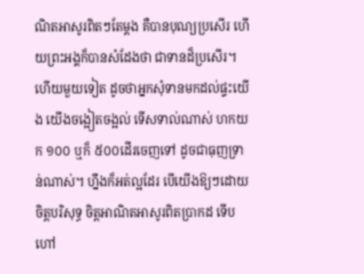ណិតអាសូរពិតៗតែម្ដង គឺបានបុណ្យប្រសើរ ហើយព្រះអង្គក៏បានសំដែងថា ជាទានដ៏ប្រសើរ។ ហើយមួយទៀត ដូចថាអ្នកសុំទានមកដល់ផ្ទះយើង យើងចង្អៀតចង្អល់ ទើសទាល់ណាស់ ហកយក ១០០ ឬក៏ ៥០០ដើរចេញទៅ ដូចជាធុញទ្រាន់ណាស់។ ហ្នឹងក៏អត់ល្អដែរ បើយើងឱ្យៗដោយចិត្តបរិសុទ្ធ ចិត្តអាណិតអាសូរពិតប្រាកដ ទើបហៅ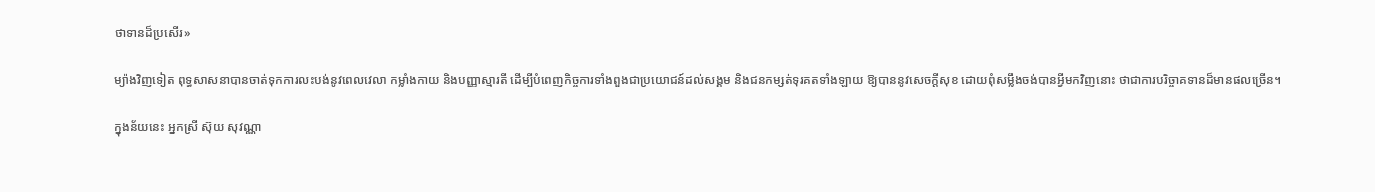ថាទានដ៏ប្រសើរ»

ម្យ៉ាងវិញទៀត ពុទ្ធសាសនាបានចាត់ទុកការលះបង់នូវពេលវេលា កម្លាំងកាយ និងបញ្ញាស្មារតី ដើម្បីបំពេញកិច្ចការទាំងពួងជាប្រយោជន៍ដល់សង្គម និងជនកម្សត់ទុរគតទាំងឡាយ ឱ្យបាននូវសេចក្ដីសុខ ដោយពុំសម្លឹងចង់បានអ្វីមកវិញនោះ ថាជាការបរិច្ចាគទានដ៏មានផលច្រើន។

ក្នុងន័យនេះ អ្នកស្រី ស៊ុយ សុវណ្ណា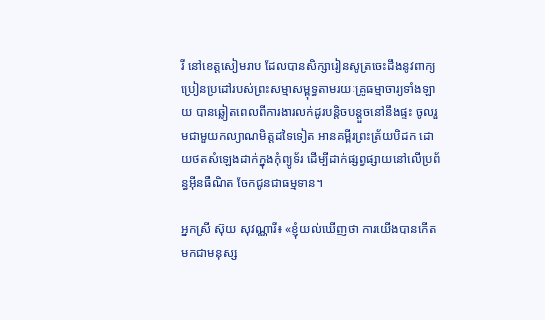រី នៅខេត្តសៀមរាប ដែលបានសិក្សារៀនសូត្រចេះដឹងនូវពាក្យប្រៀនប្រដៅរបស់ព្រះសម្មាសម្ពុទ្ធតាមរយៈគ្រូធម្មាចារ្យទាំងឡាយ បានឆ្លៀតពេលពីការងារលក់ដូរបន្តិចបន្តួចនៅនឹងផ្ទះ ចូលរួមជាមួយកល្យាណមិត្តដទៃទៀត អានគម្ពីរព្រះត្រ័យបិដក ដោយថតសំឡេងដាក់ក្នុងកុំព្យូទ័រ ដើម្បីដាក់ផ្សព្វផ្សាយនៅលើប្រព័ន្ធអ៊ីនធឺណិត ចែកជូនជាធម្មទាន។

អ្នកស្រី ស៊ុយ សុវណ្ណារី៖ «ខ្ញុំយល់ឃើញថា ការយើងបានកើតមកជាមនុស្ស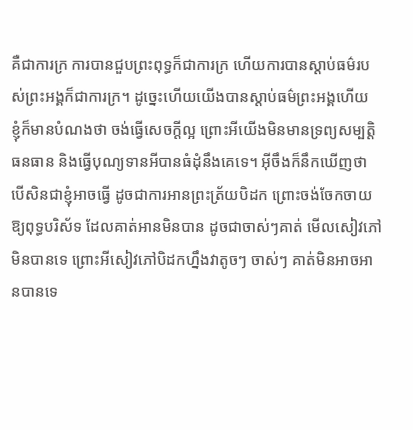គឺជាការក្រ ការបានជួបព្រះពុទ្ធក៏ជាការក្រ ហើយការបានស្ដាប់ធម៌របស់ព្រះអង្គក៏ជាការក្រ។ ដូច្នេះហើយយើងបានស្ដាប់ធម៌ព្រះអង្គហើយ ខ្ញុំក៏មានបំណងថា ចង់ធ្វើសេចក្ដីល្អ ព្រោះអីយើងមិនមានទ្រព្យសម្បត្តិ ធនធាន និងធ្វើបុណ្យទានអីបានធំដុំនឹងគេទេ។ អ៊ីចឹងក៏នឹកឃើញថា បើសិនជាខ្ញុំអាចធ្វើ ដូចជាការអានព្រះត្រ័យបិដក ព្រោះចង់ចែកចាយឱ្យពុទ្ធបរិស័ទ ដែលគាត់អានមិនបាន ដូចជាចាស់ៗគាត់ មើលសៀវភៅមិនបានទេ ព្រោះអីសៀវភៅបិដកហ្នឹងវាតូចៗ ចាស់ៗ គាត់មិនអាចអានបានទេ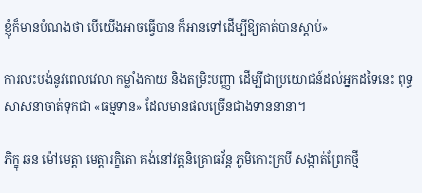ខ្ញុំក៏មានបំណងថា បើយើងអាចធ្វើបាន ក៏អានទៅដើម្បីឱ្យគាត់បានស្ដាប់»

ការលះបង់នូវពេលវេលា កម្លាំងកាយ និងតម្រិះបញ្ញា ដើម្បីជាប្រយោជន៍ដល់អ្នកដទៃនេះ ពុទ្ធសាសនាចាត់ទុកជា «ធម្មទាន» ដែលមានផលច្រើនជាងទាននានា។

ភិក្ខុ ឆន ម៉ៅមេត្តា មេត្តារក្ខិតោ គង់នៅវត្តនិគ្រោធវ័ន្ត ភូមិកោះក្របី សង្កាត់ព្រែកថ្មី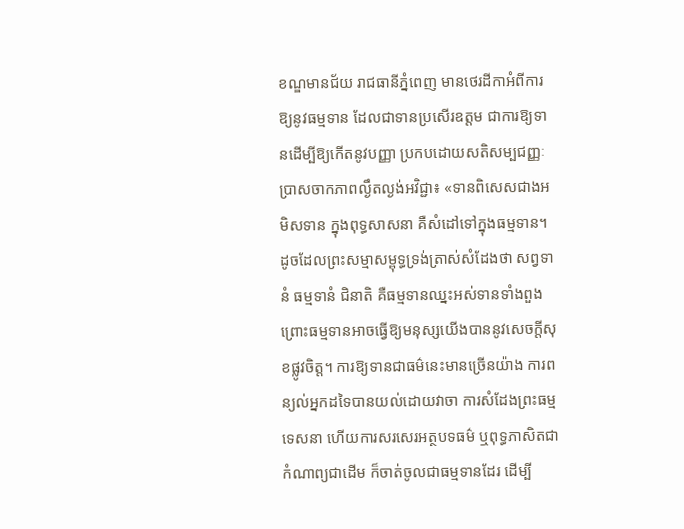ខណ្ឌមានជ័យ រាជធានីភ្នំពេញ មានថេរដីកាអំពីការឱ្យនូវធម្មទាន ដែលជាទានប្រសើរឧត្ដម ជាការឱ្យទានដើម្បីឱ្យកើតនូវបញ្ញា ប្រកបដោយសតិសម្បជញ្ញៈ ប្រាសចាកភាពល្ងឹតល្ងង់អវិជ្ជា៖ «ទានពិសេសជាងអមិសទាន ក្នុងពុទ្ធសាសនា គឺសំដៅទៅក្នុងធម្មទាន។ ដូចដែលព្រះសម្មាសម្ពុទ្ធទ្រង់ត្រាស់សំដែងថា សព្វទានំ ធម្មទានំ ជិនាតិ គឺធម្មទានឈ្នះអស់ទានទាំងពួង ព្រោះធម្មទានអាចធ្វើឱ្យមនុស្សយើងបាននូវសេចក្ដីសុខផ្លូវចិត្ត។ ការឱ្យទានជាធម៌នេះមានច្រើនយ៉ាង ការពន្យល់អ្នកដទៃបានយល់ដោយវាចា ការសំដែងព្រះធម្មទេសនា ហើយការសរសេរអត្ថបទធម៌ ឬពុទ្ធភាសិតជាកំណាព្យជាដើម ក៏ចាត់ចូលជាធម្មទានដែរ ដើម្បី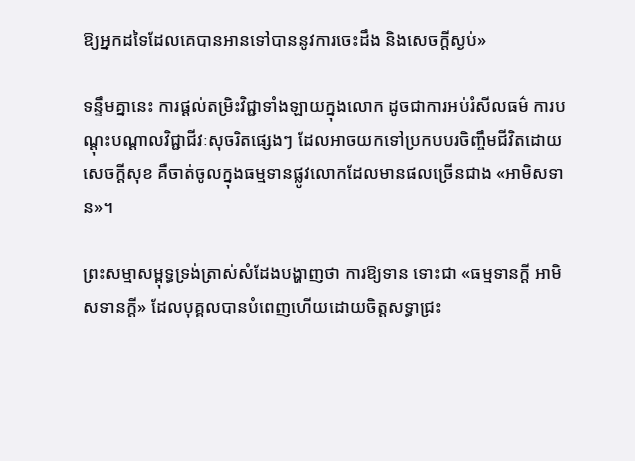ឱ្យអ្នកដទៃដែលគេបានអានទៅបាននូវការចេះដឹង និងសេចក្ដីស្ងប់»

ទន្ទឹមគ្នានេះ ការផ្ដល់តម្រិះវិជ្ជាទាំងឡាយក្នុងលោក ដូចជាការអប់រំសីលធម៌ ការបណ្ដុះបណ្ដាលវិជ្ជាជីវៈសុចរិតផ្សេងៗ ដែលអាចយកទៅប្រកបបរចិញ្ចឹមជីវិតដោយសេចក្ដីសុខ គឺចាត់ចូលក្នុងធម្មទានផ្លូវលោកដែលមានផលច្រើនជាង «អាមិសទាន»។

ព្រះសម្មាសម្ពុទ្ធទ្រង់ត្រាស់សំដែងបង្ហាញថា ការឱ្យទាន ទោះជា «ធម្មទានក្ដី អាមិសទានក្ដី» ដែលបុគ្គលបានបំពេញហើយដោយចិត្តសទ្ធាជ្រះ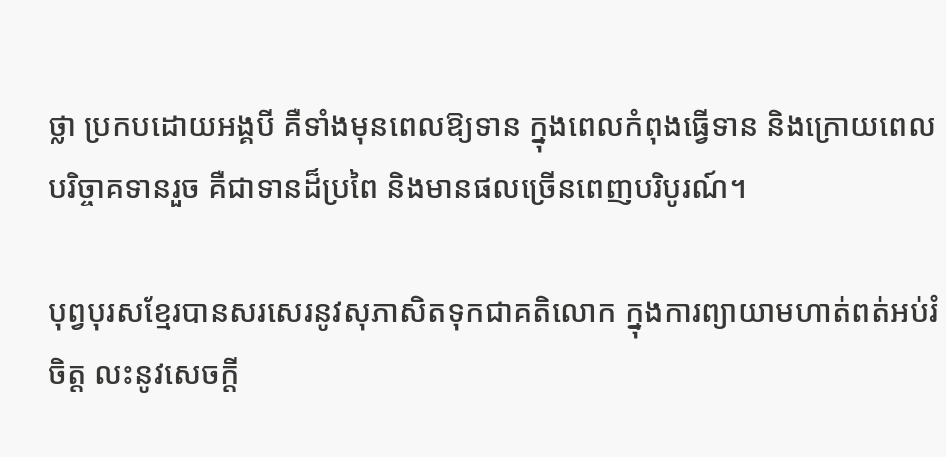ថ្លា ប្រកបដោយអង្គបី គឺទាំងមុនពេលឱ្យទាន ក្នុងពេលកំពុងធ្វើទាន និងក្រោយពេលបរិច្ចាគទានរួច គឺជាទានដ៏ប្រពៃ និងមានផលច្រើនពេញបរិបូរណ៍។

បុព្វបុរសខ្មែរបានសរសេរនូវសុភាសិតទុកជាគតិលោក ក្នុងការព្យាយាមហាត់ពត់អប់រំចិត្ត លះនូវសេចក្ដី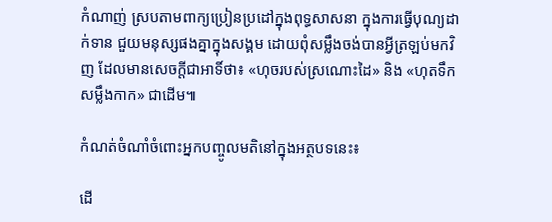កំណាញ់ ស្របតាមពាក្យប្រៀនប្រដៅក្នុងពុទ្ធសាសនា ក្នុងការធ្វើបុណ្យដាក់ទាន ជួយមនុស្សផងគ្នាក្នុងសង្គម ដោយពុំសម្លឹងចង់បានអ្វីត្រឡប់មកវិញ ដែលមានសេចក្ដីជាអាទិ៍ថា៖ «ហុចរបស់ស្រណោះដៃ» និង «ហុតទឹកសម្លឹងកាក» ជាដើម៕

កំណត់ចំណាំចំពោះអ្នកបញ្ចូលមតិនៅក្នុងអត្ថបទនេះ៖

ដើ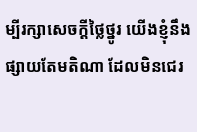ម្បីរក្សាសេចក្ដីថ្លៃថ្នូរ យើងខ្ញុំនឹងផ្សាយតែមតិណា ដែលមិនជេរ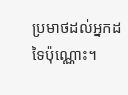ប្រមាថដល់អ្នកដទៃប៉ុណ្ណោះ។